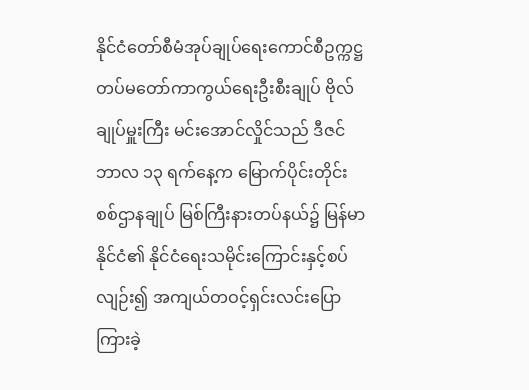နိုင်ငံတော်စီမံအုပ်ချုပ်ရေးကောင်စီဥက္ကဋ္ဌ တပ်မတော်ကာကွယ်ရေးဦးစီးချုပ် ဗိုလ်ချုပ်မှူးကြီး မင်းအောင်လှိုင်သည် ဒီဇင်ဘာလ ၁၃ ရက်နေ့က မြောက်ပိုင်းတိုင်း စစ်ဌာနချုပ် မြစ်ကြီးနားတပ်နယ်၌ မြန်မာနိုင်ငံ၏ နိုင်ငံရေးသမိုင်းကြောင်းနှင့်စပ်လျဉ်း၍ အကျယ်တဝင့်ရှင်းလင်းပြောကြားခဲ့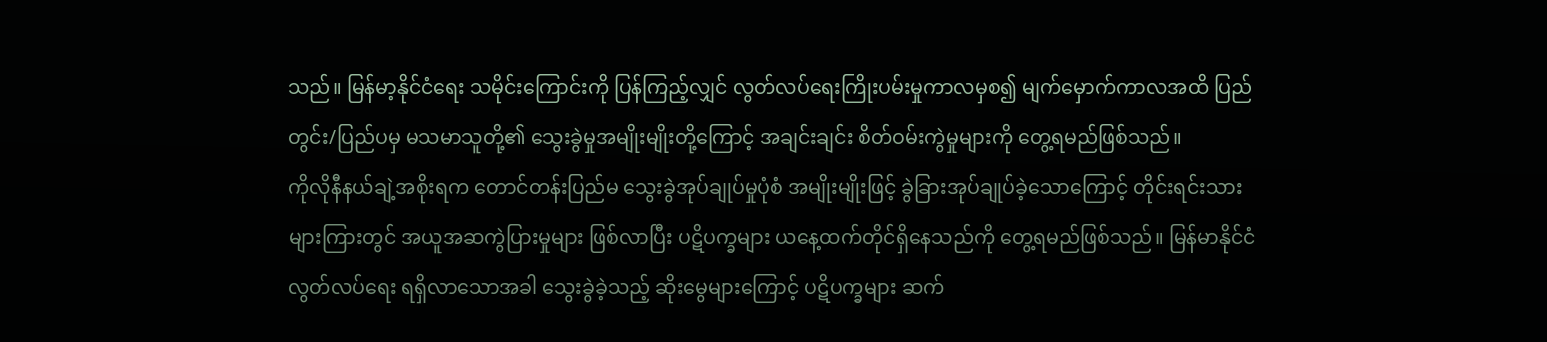သည်။ မြန်မာ့နိုင်ငံရေး သမိုင်းကြောင်းကို ပြန်ကြည့်လျှင် လွတ်လပ်ရေးကြိုးပမ်းမှုကာလမှစ၍ မျက်မှောက်ကာလအထိ ပြည်တွင်း/ပြည်ပမှ မသမာသူတို့၏ သွေးခွဲမှုအမျိုးမျိုးတို့ကြောင့် အချင်းချင်း စိတ်ဝမ်းကွဲမှုများကို တွေ့ရမည်ဖြစ်သည်။
ကိုလိုနီနယ်ချဲ့အစိုးရက တောင်တန်းပြည်မ သွေးခွဲအုပ်ချုပ်မှုပုံစံ အမျိုးမျိုးဖြင့် ခွဲခြားအုပ်ချုပ်ခဲ့သောကြောင့် တိုင်းရင်းသားများကြားတွင် အယူအဆကွဲပြားမှုများ ဖြစ်လာပြီး ပဋိပက္ခများ ယနေ့ထက်တိုင်ရှိနေသည်ကို တွေ့ရမည်ဖြစ်သည်။ မြန်မာနိုင်ငံ လွတ်လပ်ရေး ရရှိလာသောအခါ သွေးခွဲခဲ့သည့် ဆိုးမွေများကြောင့် ပဋိပက္ခများ ဆက်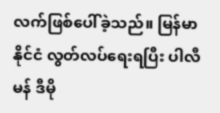လက်ဖြစ်ပေါ်ခဲ့သည်။ မြန်မာနိုင်ငံ လွတ်လပ်ရေးရပြီး ပါလီမန် ဒီမို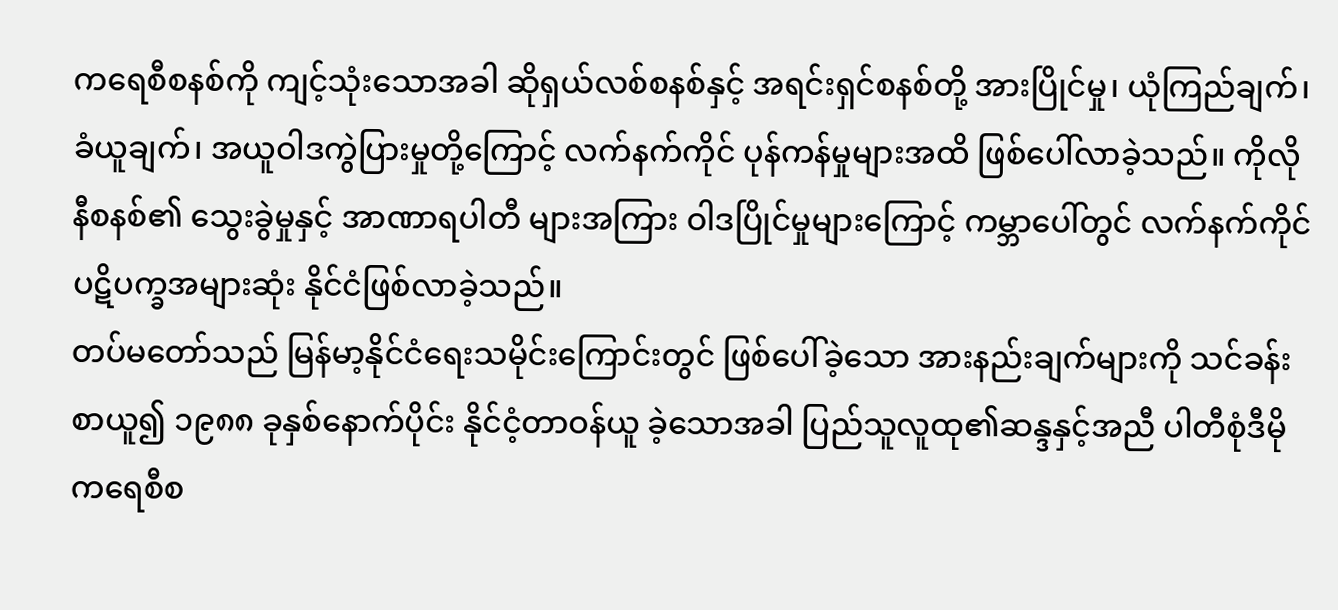ကရေစီစနစ်ကို ကျင့်သုံးသောအခါ ဆိုရှယ်လစ်စနစ်နှင့် အရင်းရှင်စနစ်တို့ အားပြိုင်မှု၊ ယုံကြည်ချက်၊ ခံယူချက်၊ အယူဝါဒကွဲပြားမှုတို့ကြောင့် လက်နက်ကိုင် ပုန်ကန်မှုများအထိ ဖြစ်ပေါ်လာခဲ့သည်။ ကိုလိုနီစနစ်၏ သွေးခွဲမှုနှင့် အာဏာရပါတီ များအကြား ဝါဒပြိုင်မှုများကြောင့် ကမ္ဘာပေါ်တွင် လက်နက်ကိုင်ပဋိပက္ခအများဆုံး နိုင်ငံဖြစ်လာခဲ့သည်။
တပ်မတော်သည် မြန်မာ့နိုင်ငံရေးသမိုင်းကြောင်းတွင် ဖြစ်ပေါ်ခဲ့သော အားနည်းချက်များကို သင်ခန်းစာယူ၍ ၁၉၈၈ ခုနှစ်နောက်ပိုင်း နိုင်ငံ့တာဝန်ယူ ခဲ့သောအခါ ပြည်သူလူထု၏ဆန္ဒနှင့်အညီ ပါတီစုံဒီမိုကရေစီစ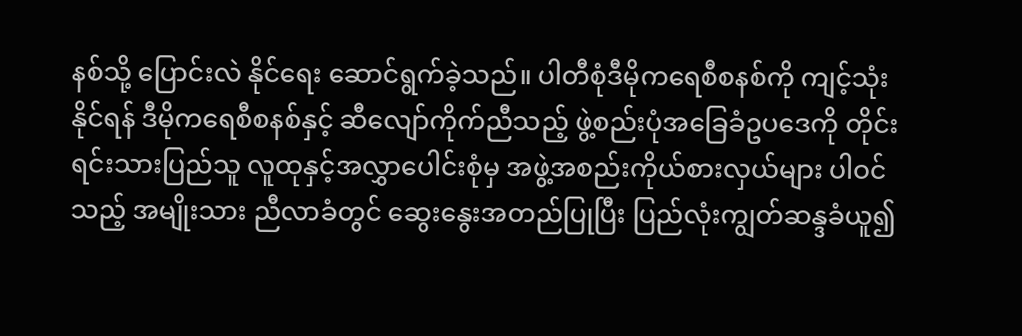နစ်သို့ ပြောင်းလဲ နိုင်ရေး ဆောင်ရွက်ခဲ့သည်။ ပါတီစုံဒီမိုကရေစီစနစ်ကို ကျင့်သုံးနိုင်ရန် ဒီမိုကရေစီစနစ်နှင့် ဆီလျော်ကိုက်ညီသည့် ဖွဲ့စည်းပုံအခြေခံဥပဒေကို တိုင်းရင်းသားပြည်သူ လူထုနှင့်အလွှာပေါင်းစုံမှ အဖွဲ့အစည်းကိုယ်စားလှယ်များ ပါဝင်သည့် အမျိုးသား ညီလာခံတွင် ဆွေးနွေးအတည်ပြုပြီး ပြည်လုံးကျွတ်ဆန္ဒခံယူ၍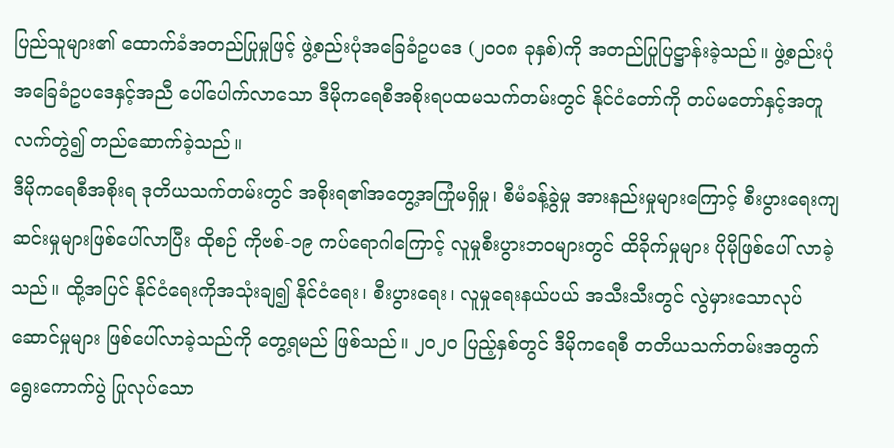ပြည်သူများ၏ ထောက်ခံအတည်ပြုမှုဖြင့် ဖွဲ့စည်းပုံအခြေခံဥပဒေ (၂၀၀၈ ခုနှစ်)ကို အတည်ပြုပြဋ္ဌာန်းခဲ့သည်။ ဖွဲ့စည်းပုံအခြေခံဥပဒေနှင့်အညီ ပေါ်ပေါက်လာသော ဒီမိုကရေစီအစိုးရပထမသက်တမ်းတွင် နိုင်ငံတော်ကို တပ်မတော်နှင့်အတူလက်တွဲ၍ တည်ဆောက်ခဲ့သည်။
ဒီမိုကရေစီအစိုးရ ဒုတိယသက်တမ်းတွင် အစိုးရ၏အတွေ့အကြုံမရှိမှု၊ စီမံခန့်ခွဲမှု အားနည်းမှုများကြောင့် စီးပွားရေးကျဆင်းမှုများဖြစ်ပေါ်လာပြီး ထိုစဉ် ကိုဗစ်-၁၉ ကပ်ရောဂါကြောင့် လူမှုစီးပွားဘဝများတွင် ထိခိုက်မှုများ ပိုမိုဖြစ်ပေါ် လာခဲ့သည်။ ထို့အပြင် နိုင်ငံရေးကိုအသုံးချ၍ နိုင်ငံရေး၊ စီးပွားရေး၊ လူမှုရေးနယ်ပယ် အသီးသီးတွင် လွဲမှားသောလုပ်ဆောင်မှုများ ဖြစ်ပေါ်လာခဲ့သည်ကို တွေ့ရမည် ဖြစ်သည်။ ၂၀၂၀ ပြည့်နှစ်တွင် ဒီမိုကရေစီ တတိယသက်တမ်းအတွက် ရွေးကောက်ပွဲ ပြုလုပ်သော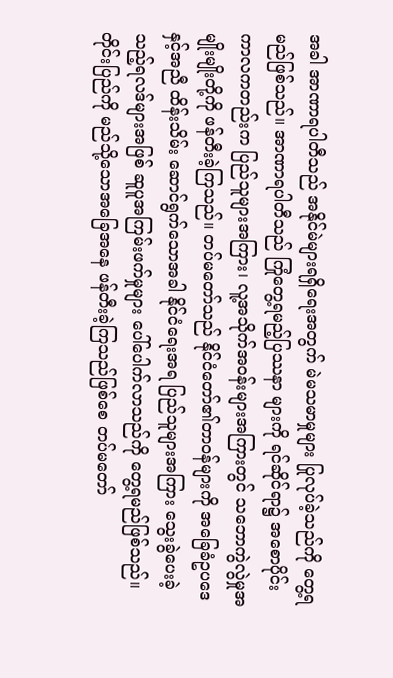အခါ အာဏာရပါတီသည် အနိုင်မဲများရရှိရေးအတွက် မဲမသမာမှုများ ပြုလုပ်ခဲ့သည်ကို တွေ့ရမည်ဖြစ်သည်။ အာဏာရပါတီသည် ကြုံတွေ့ရမည့်ပြဿနာ များကို ရင်ဆိုင်ရာ၌ အစောပိုင်းကာလကတည်းက ပြည်သူများအကြား၊ လူ့အသိုက်အဝန်းများအကြားတွင် သဘောကွဲလွဲမှုအမျိုးမျိုးတို့ကို ဖန်တီးခဲ့ကြသည်။ တပ်မတော်သည် နိုင်ငံတော်၏တာဝန်များကို အခြေခံဥပဒေနှင့်အညီ ထိန်းသိမ်း ဆောင်ရွက်သောအခါ နိုင်ငံရေးအရ ပြည်သူများအကြား သွေးခွဲပေးခဲ့သည့်ရလဒ်များအဖြစ် ဆူပူအကြမ်းဖက်မှုများ ပေါ်ပေါက်လာသည်ကို တွေ့ရမည်ဖြစ်သည်။
တိုင်းပြည်ကို မည်သို့သောအခြေအနေ ဖန်တီးခဲ့ကြသည်ဖြစ်စေ တပ်မတော်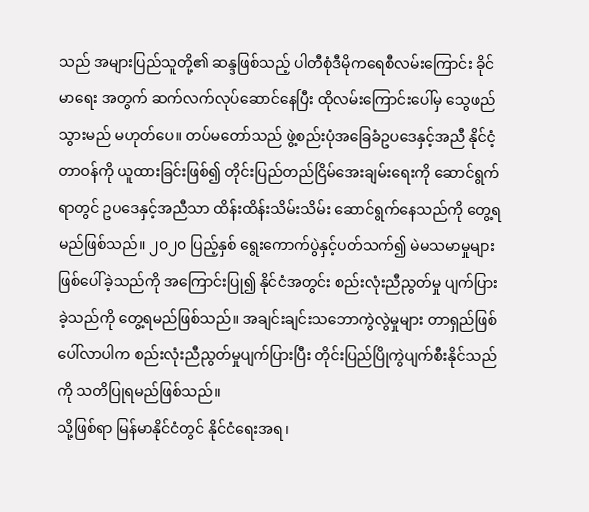သည် အများပြည်သူတို့၏ ဆန္ဒဖြစ်သည့် ပါတီစုံဒီမိုကရေစီလမ်းကြောင်း ခိုင်မာရေး အတွက် ဆက်လက်လုပ်ဆောင်နေပြီး ထိုလမ်းကြောင်းပေါ်မှ သွေဖည်သွားမည် မဟုတ်ပေ။ တပ်မတော်သည် ဖွဲ့စည်းပုံအခြေခံဥပဒေနှင့်အညီ နိုင်ငံ့တာဝန်ကို ယူထားခြင်းဖြစ်၍ တိုင်းပြည်တည်ငြိမ်အေးချမ်းရေးကို ဆောင်ရွက်ရာတွင် ဥပဒေနှင့်အညီသာ ထိန်းထိန်းသိမ်းသိမ်း ဆောင်ရွက်နေသည်ကို တွေ့ရမည်ဖြစ်သည်။ ၂၀၂၀ ပြည့်နှစ် ရွေးကောက်ပွဲနှင့်ပတ်သက်၍ မဲမသမာမှုများဖြစ်ပေါ်ခဲ့သည်ကို အကြောင်းပြု၍ နိုင်ငံအတွင်း စည်းလုံးညီညွတ်မှု ပျက်ပြားခဲ့သည်ကို တွေ့ရမည်ဖြစ်သည်။ အချင်းချင်းသဘောကွဲလွဲမှုများ တာရှည်ဖြစ်ပေါ်လာပါက စည်းလုံးညီညွတ်မှုပျက်ပြားပြီး တိုင်းပြည်ပြိုကွဲပျက်စီးနိုင်သည်ကို သတိပြုရမည်ဖြစ်သည်။
သို့ဖြစ်ရာ မြန်မာနိုင်ငံတွင် နိုင်ငံရေးအရ၊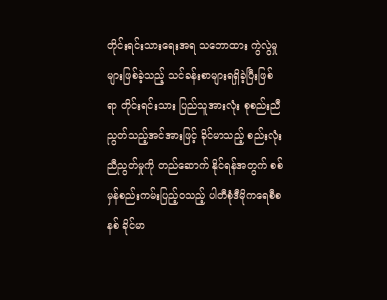တိုင်းရင်းသားရေးအရ သဘောထား ကွဲလွဲမှုများဖြစ်ခဲ့သည့် သင်ခန်းစာများရရှိခဲ့ပြီးဖြစ်ရာ တိုင်းရင်းသား ပြည်သူအားလုံး စုစည်းညီညွတ်သည့်အင်အားဖြင့် ခိုင်မာသည့် စည်းလုံးညီညွတ်မှုကို တည်ဆောက် နိုင်ရန်အတွက် စစ်မှန်စည်းကမ်းပြည့်ဝသည့် ပါတီစုံဒီမိုကရေစီစနစ် ခိုင်မာ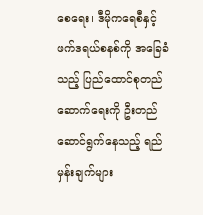စေရေး၊ ဒီမိုကရေစီနှင့် ဖက်ဒရယ်စနစ်ကို အခြေခံသည့် ပြည်ထောင်စုတည်ဆောက်ရေးကို ဦးတည်ဆောင်ရွက်နေသည့် ရည်မှန်းချက်များ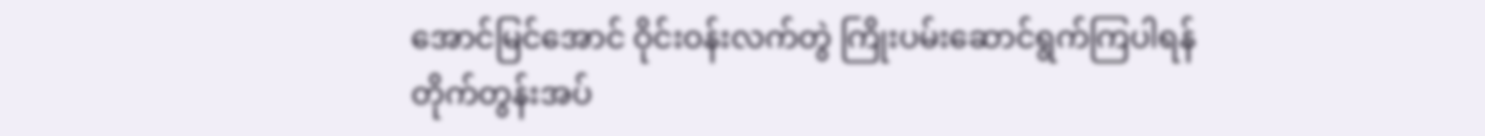အောင်မြင်အောင် ဝိုင်းဝန်းလက်တွဲ ကြိုးပမ်းဆောင်ရွက်ကြပါရန် တိုက်တွန်းအပ်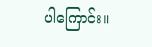ပါကြောင်း။